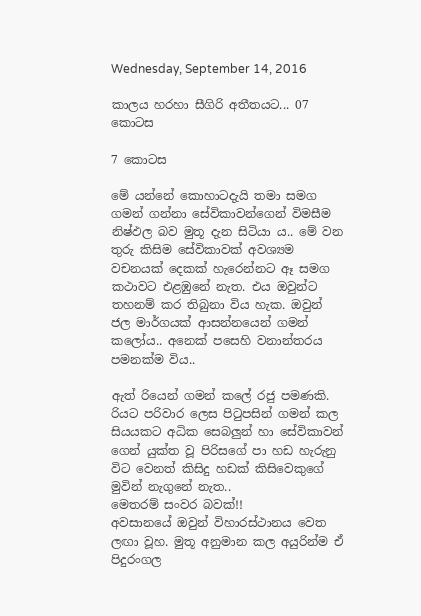Wednesday, September 14, 2016

කාලය හරහා සීගිරි අතීතයට... 07 කොටස

7 කොටස

මේ යන්නේ කොහාටදැයි තමා සමග ගමන් ගන්නා සේවිකාවන්ගෙන් විමසීම නිෂ්ඵල බව මුතූ දැන සිටියා ය.. මේ වන තුරු කිසිම සේවිකාවක් අවශ්‍යම වචනයක් දෙකක් හැරෙන්නට ඈ සමග කථාවට එළඹුනේ නැත. එය ඔවුන්ට තහනම් කර තිබුනා විය හැක. ඔවුන් ජල මාර්ගයක් ආසන්නයෙන් ගමන් කලෝය.. අනෙක් පසෙහි වනාන්තරය පමනක්ම විය..

ඇත් රියෙන් ගමන් කලේ රජු පමණකි. රියට පරිවාර ලෙස පිටුපසින් ගමන් කල සියයකට අධික සෙබලුන් හා සේවිකාවන් ගෙන් යුක්ත වූ පිරිසගේ පා හඩ හැරුනු විට වෙනත් කිසිදු හඩක් කිසිවෙකුගේ මුවින් නැගුනේ නැත..
මෙතරම් සංවර බවක්!!
අවසානයේ ඔවුන් විහාරස්ථානය වෙත ලඟා වූහ. මුතූ අනුමාන කල අයුරින්ම ඒ පිදුරංගල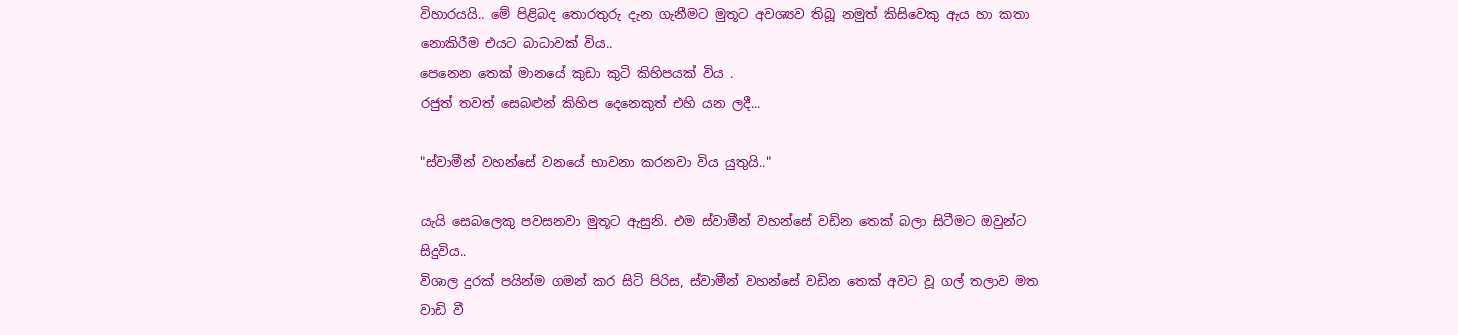විහාරයයි.. මේ පිළිබද තොරතුරු දැන ගැනීමට මුතූට අවශ්‍යව තිබූ නමුත් කිසිවෙකු ඇය හා කතා නොකිරීම එයට බාධාවක් විය..
පෙනෙන තෙක් මානයේ කුඩා කුටි කිහිපයක් විය .
රජුත් තවත් සෙබළුන් කිහිප දෙනෙකුත් එහි යන ලදී...

"ස්වාමීන් වහන්සේ වනයේ භාවනා කරනවා විය යුතුයි.."

යැයි සෙබලෙකු පවසනවා මුතූට ඇසුනි. එම ස්වාමීන් වහන්සේ වඩින තෙක් බලා සිටීමට ඔවුන්ට සිදුවිය..
විශාල දුරක් පයින්ම ගමන් කර සිටි පිරිස, ස්වාමීන් වහන්සේ වඩින තෙක් අවට වූ ගල් තලාව මත වාඩි වී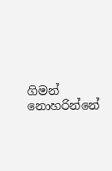ගිමන් නොහරින්නේ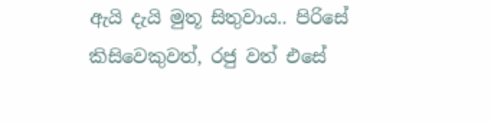ඇයි දැයි මුතූ සිතුවාය.. පිරිසේ කිසිවෙකුවත්, රජු වත් එසේ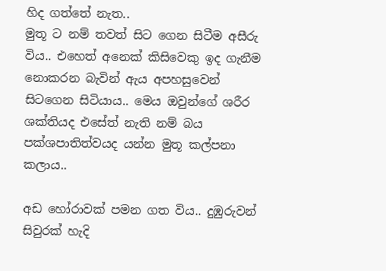හිද ගත්තේ නැත..
මුතූ ට නම් තවත් සිට ගෙන සිටීම අසීරු විය.. එහෙත් අනෙක් කිසිවෙකු ඉද ගැනීම නොකරන බැවින් ඇය අපහසුවෙන් සිටගෙන සිටියාය.. මෙය ඔවුන්ගේ ශරීර ශක්තියද එසේත් නැති නම් බය පක්ශපාතිත්වයද යන්න මුතූ කල්පනා කලාය..

අඩ හෝරාවක් පමන ගත විය.. දුඹුරුවන් සිවුරක් හැදි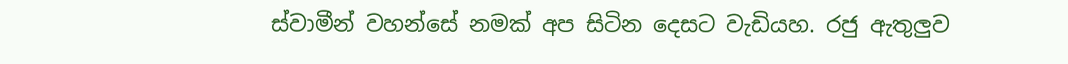ස්වාමීන් වහන්සේ නමක් අප සිටින දෙසට වැඩියහ. රජු ඇතුලුව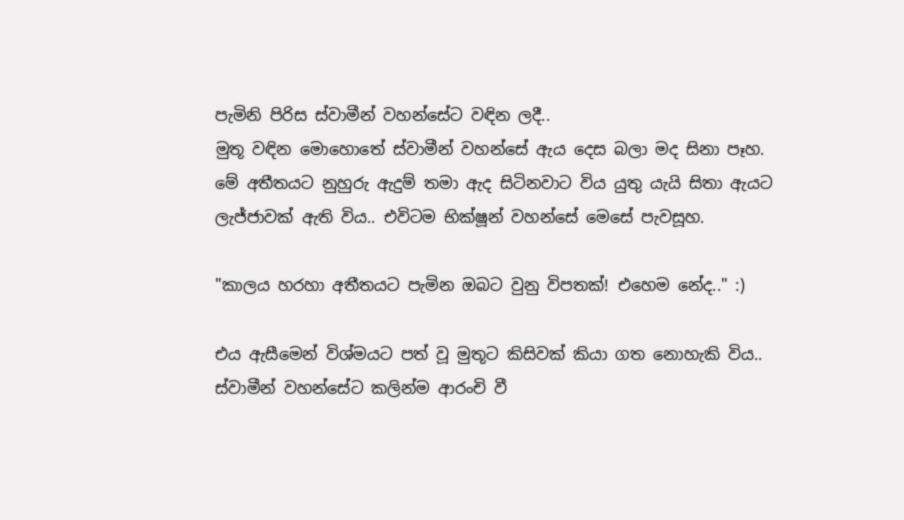පැමිනි පිරිස ස්වාමීන් වහන්සේට වඳින ලදී..
මුතූ වඳින මොහොතේ ස්වාමීන් වහන්සේ ඇය දෙස බලා මද සිනා පෑහ. මේ අතීතයට නුහුරු ඇදුම් තමා ඇද සිටිනවාට විය යුතු යැයි සිතා ඇයට ලැජ්ජාවක් ඇති විය.. එවිටම භික්ෂූන් වහන්සේ මෙසේ පැවසූහ.

"කාලය හරහා අතීතයට පැමින ඔබට වුනු විපතක්! එහෙම නේද.." :)

එය ඇසීමෙන් විශ්මයට පත් වූ මුතූට කිසිවක් කියා ගත නොහැකි විය..
ස්වාමීන් වහන්සේට කලින්ම ආරංචි වී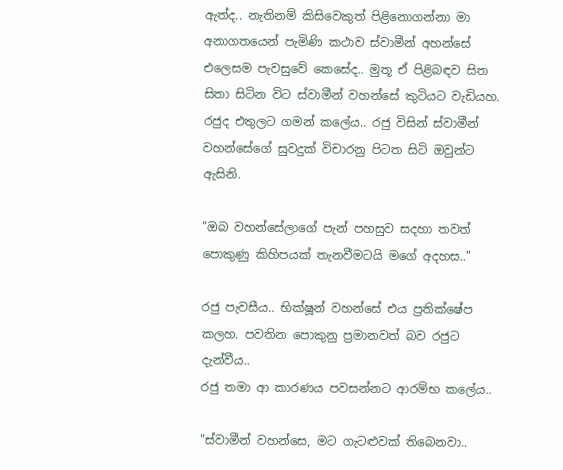ඇත්ද.. නැතිනම් කිසිවෙකුත් පිළිනොගන්නා මා  අනාගතයෙන් පැමිණි කථාව ස්වාමීන් අහන්සේ එලෙසම පැවසුවේ කෙසේද.. මුතූ ඒ පිළිබඳව සිත සිතා සිටින විට ස්වාමීන් වහන්සේ කුටියට වැඩියහ. රජුද එතුලට ගමන් කලේය.. රජු විසින් ස්වාමීන් වහන්සේගේ සුවදුක් විචාරනු පිටත සිටි ඔවුන්ට ඇසිනි.

"ඔබ වහන්සේලාගේ පැන් පහසුව සදහා තවත් පොකුණු කිහිපයක් තැනවීමටයි මගේ අදහස.."

රජු පැවසීය.. භික්ෂූන් වහන්සේ එය ප්‍රතික්ෂේප කලහ. පවතින පොකුනු ප්‍රමානවත් බව රජුට දැන්වීය..
රජු තමා ආ කාරණය පවසන්නට ආරම්භ කලේය..

"ස්වාමීන් වහන්සෙ, මට ගැටළුවක් තිබෙනවා..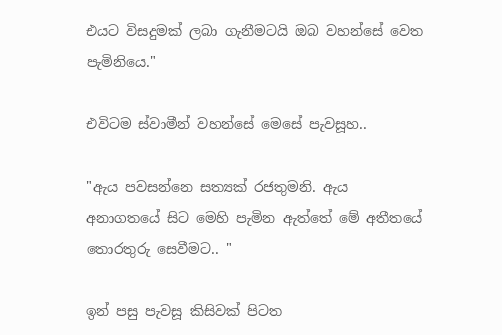එයට විසදුමක් ලබා ගැනීමටයි ඔබ වහන්සේ වෙත පැමිනියෙ."

එවිටම ස්වාමීන් වහන්සේ මෙසේ පැවසූහ..

"ඇය පවසන්නෙ සත්‍යක් රජතුමනි. ඇය අනාගතයේ සිට මෙහි පැමින ඇත්තේ මේ අතීතයේ තොරතුරු සෙවීමට.. "

ඉන් පසු පැවසූ කිසිවක් පිටත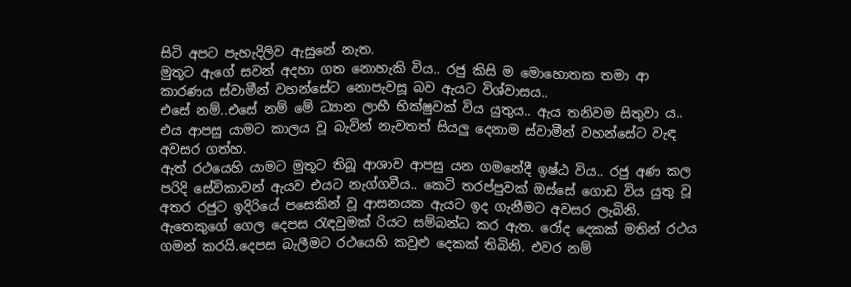සිටි අපට පැහැදිලිව ඇසුනේ නැත.
මුතූට ඇගේ සවන් අදහා ගත නොහැකි විය.. රජු කිසි ම මොහොතක තමා ආ කාරණය ස්වාමීන් වහන්සේට නොපැවසූ බව ඇයට විශ්වාසය..
එසේ නම්..එසේ නම් මේ ධ්‍යාන ලාභී භික්ෂුවක් විය යුතුය.. ඇය තනිවම සිතුවා ය..
එය ආපසු යාමට කාලය වූ බැවින් නැවතත් සියලු දෙනාම ස්වාමීන් වහන්සේට වැඳ අවසර ගත්හ.
ඇත් රථයෙහි යාමට මුතූට තිබූ ආශාව ආපසු යන ගමනේදී ඉෂ්ඨ විය.. රජු අණ කල පරිදි සේවිකාවන් ඇයව එයට නැග්ගවීය.. කෙටි තරප්පුවක් ඔස්සේ ගොඩ විය යුතු වූ අතර රජුට ඉදිරියේ පසෙකින් වූ ආසනයක ඇයට ඉද ගැනීමට අවසර ලැබිනි.
ඇතෙකුගේ ගෙල දෙපස රැඳවුමක් රියට සම්බන්ධ කර ඇත. රෝද දෙකක් මතින් රථය ගමන් කරයි.දෙපස බැලීමට රථයෙහි කවුළු දෙකක් තිබිනි. එවර නම්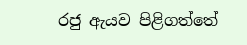රජු ඇයව පිළිගත්තේ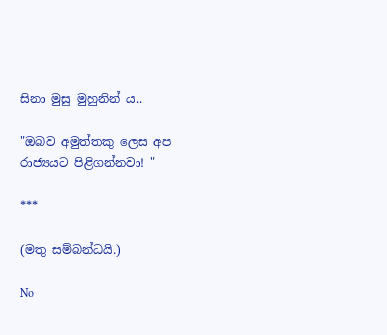සිනා මුසු මුහුනින්‍ ය..

"ඔබව අමුත්තකු ලෙස අප රාජ්‍යයට පිළිගන්නවා! "

***

(මතු සම්බන්ධයි.)

No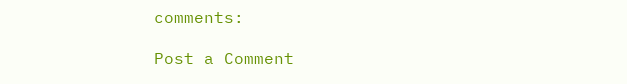comments:

Post a Comment